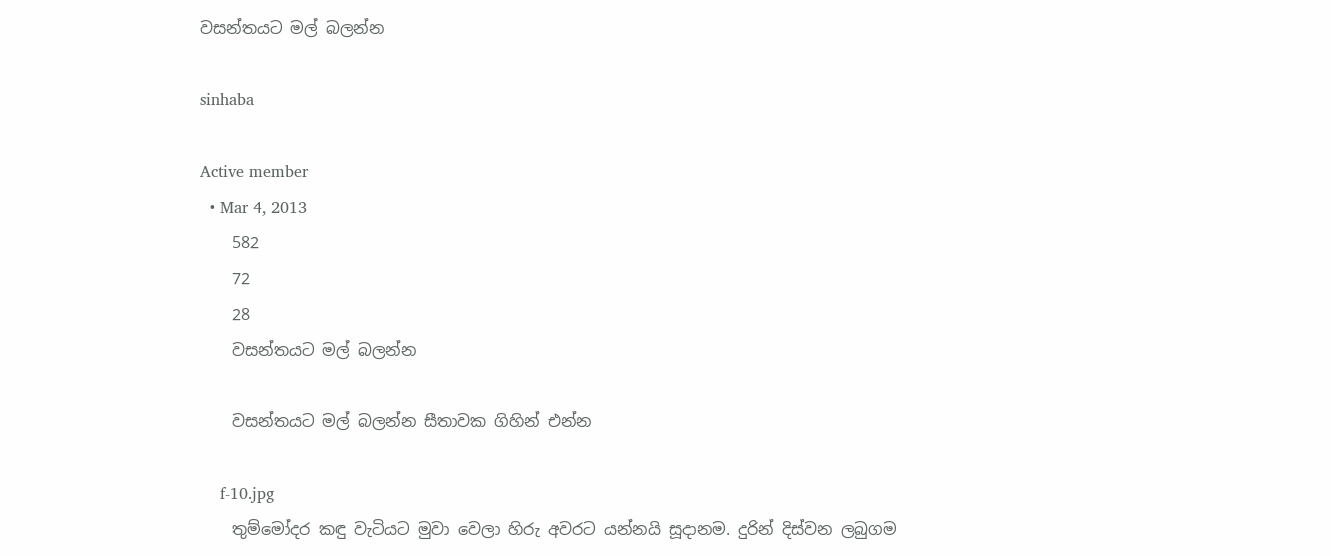වසන්තයට මල් බලන්න

sinhaba

Active member
  • Mar 4, 2013
    582
    72
    28
    වසන්තයට මල් බලන්න

    වසන්තයට මල් බලන්න සීතාවක ගිහින් එන්න

    f-10.jpg
    තුම්මෝදර කඳු වැටියට මුවා වෙලා හිරු අවරට යන්නයි සූදානම. දුරින් දිස්වන ලබුගම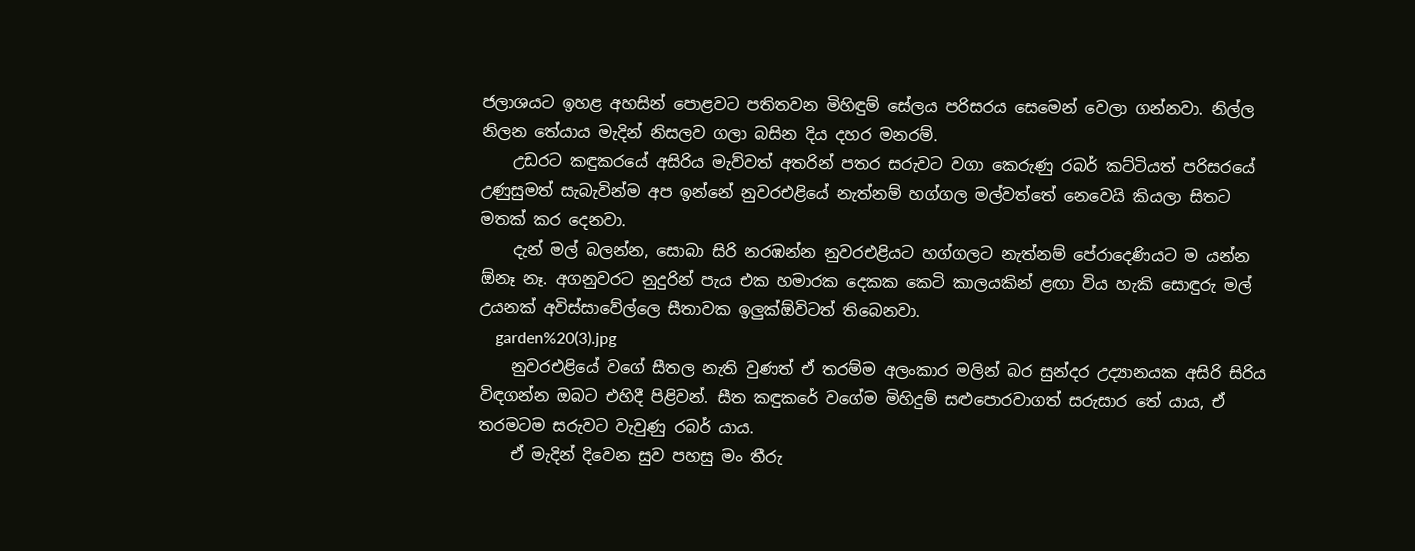ජලාශයට ඉහළ අහසින් පොළවට පතිතවන මිහිඳුම් සේලය පරිසරය සෙමෙන් වෙලා ගන්නවා. නිල්ල නිලන තේයාය මැදින් නිසලව ගලා බසින දිය දහර මනරම්.
    උඩරට කඳුකරයේ අසිරිය මැව්වත් අතරින් පතර සරුවට වගා කෙරුණු රබර් කට්ටියත් පරිසරයේ උණුසුමත් සැබැවින්ම අප ඉන්නේ නුවරඑළියේ නැත්නම් හග්ගල මල්වත්තේ නෙවෙයි කියලා සිතට මතක් කර දෙනවා.
    දැන් මල් බලන්න, සොබා සිරි නරඹන්න නුවරඑළියට හග්ගල‍ට නැත්නම් පේරාදෙණියට ම යන්න ඕනෑ නෑ. අගනුවරට නුදුරින් පැය එක හමාරක දෙකක කෙටි කාලයකින් ළඟා විය හැකි සොඳුරු මල් උයනක් අවිස්සාවේල්ලෙ සීතාවක ඉලුක්ඕවිටත් තිබෙනවා.
    garden%20(3).jpg
    නුවරඑළියේ වගේ සීතල නැති වුණත් ඒ තරම්ම අලංකාර මලින් බර සුන්දර උද්‍යානයක අසිරි සිරිය විඳගන්න ඔබට එහිදී පිළිවන්. සීත කඳුකරේ වගේම මිහිදුම් සළුපොරවාගත් සරුසාර තේ යාය, ඒ තරමටම සරුවට වැවුණු රබර් යාය.
    ඒ මැදින් දිවෙන සුව පහසු මං තීරු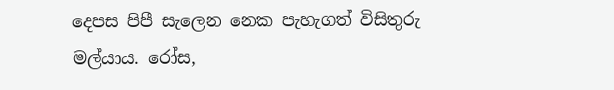දෙපස පිපී සැලෙන නෙක පැහැගත් විසිතුරු මල්යාය. රෝස,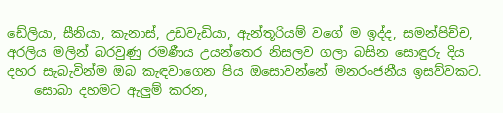ඩේලියා, සීනියා, කැනාස්, උඩවැඩියා, ඇන්තූරියම් වගේ ම ඉද්ද, සමන්පිච්ච, අරලිය මලින් බරවුණු රමණීය උයන්තෙර නිසලව ගලා බසින සොඳුරු දිය දහර සැබැවින්ම ඔබ කැඳවාගෙන පිය ඔසොවන්නේ මනරංජනීය ඉසව්වකට.
    සොබා දහමට ඇලුම් කරන,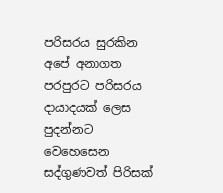පරිසරය සුරකින අපේ අනාගත පරපුරට පරිසරය දායාදයක් ලෙස පුදන්නට වෙහෙසෙන සද්ගුණවත් පිරිසක්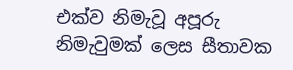එක්ව නිමැවූ අපූරු නිමැවුමක් ලෙස සීතාවක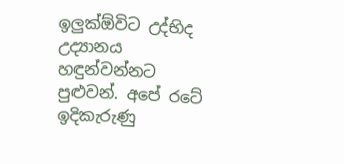ඉලුක්ඕවිට උද්භිද උද්‍යානය හඳුන්වන්නට පුළුවන්. අපේ රටේ ඉදිකැරුණු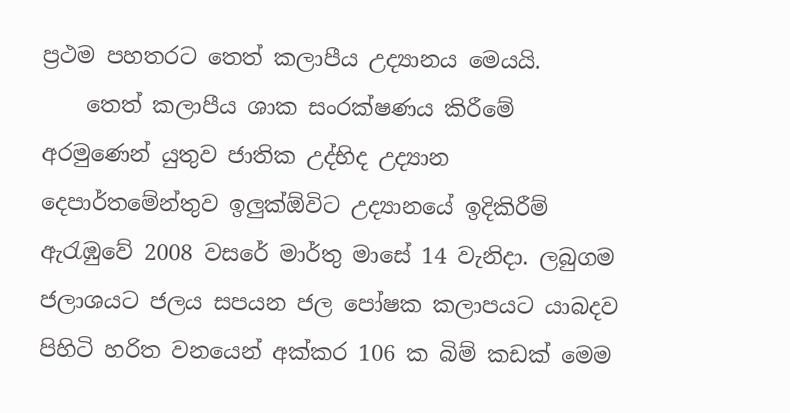ප්‍රථම පහතරට තෙත් කලාපීය උද්‍යානය මෙයයි.
    තෙත් කලාපීය ශාක සංරක්ෂණය කිරීමේ අරමුණෙන් යුතුව ජාතික උද්භිද උද්‍යාන දෙපාර්තමේන්තුව ඉලුක්ඕවිට උද්‍යානයේ ඉදිකිරීම් ඇරැඹුවේ 2008 වසරේ මාර්තු මාසේ 14 වැනිදා. ලබුගම ජලාශයට ජලය සපයන ජල ‍පෝෂක කලාපයට යාබදව පිහිටි හරිත වනයෙන් අක්කර 106 ක බිම් කඩක් මෙම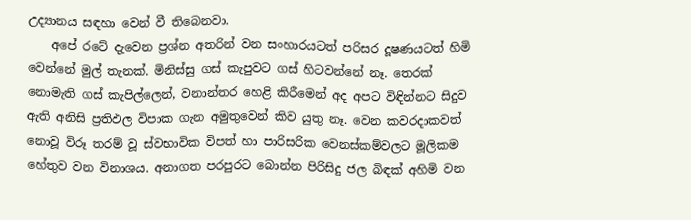උද්‍යානය සඳහා වෙන් වී තිබෙනවා.
    අපේ රටේ දැවෙන ප්‍රශ්න අතරින් වන සංහාරයටත් පරිසර දූෂණයටත් හිමි වෙන්නේ මුල් තැනක්. මිනිස්සු ගස් කැපුවට ගස් හිටවන්නේ නෑ. තෙරක් නොමැති ගස් කැපිල්ලෙන්, වනාන්තර හෙළි කිරීමෙන් අද අපට විඳින්නට සිදුව ඇති අනිසි ප්‍රතිඵල විපාක ගැන අමුතුවෙන් කිව යුතු නෑ. වෙන කවරදාකවත් නොවූ විරූ තරම් වූ ස්වභාවික විපත් හා පාරිසරික වෙනස්කම්වලට මූලිකම හේතුව වන විනාශය. අනාගත පරපුරට බොන්න පිරිසිදු ජල බිඳක් අහිමි වන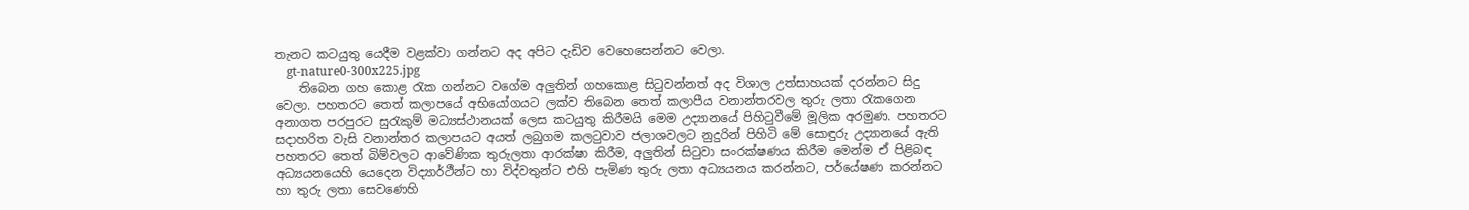තැනට කටයුතු යෙදීම වළක්වා ගන්නට අද අපිට දැඩිව වෙහෙසෙන්නට වෙලා.
    gt-nature0-300x225.jpg
    තිබෙන ගහ කොළ රැක ගන්නට වගේම අලුතින් ගහකොළ සිටුවන්නත් අද විශාල උත්සාහයක් දරන්නට සිදු වෙලා. පහතරට තෙත් කලාපයේ අභියෝගයට ලක්ව තිබෙන තෙත් කලාපීය වනාන්තරවල තුරු ලතා රැකගෙන අනාගත පරපුරට සුරැකුම් මධ්‍යස්ථානයක් ලෙස කටයුතු කිරීමයි මෙම උද්‍යානයේ පිහිටුවීමේ මූලික අරමුණ. පහතරට සදාහරිත වැසි වනාන්තර කලාපයට අයත් ලබුගම කලටුවාව ජලාශවලට නුදුරින් පිහිටි මේ සොඳුරු උද්‍යානයේ ඇති පහතරට තෙත් බිම්වලට ආවේණික තුරුලතා ආරක්ෂා කිරීම, අලුතින් සිටුවා සංරක්ෂණය කිරීම මෙන්ම ඒ පිළිබඳ අධ්‍යයනයෙහි යෙදෙන විද්‍යාර්ථීන්ට හා විද්වතුන්ට එහි පැමිණ තුරු ලතා අධ්‍යයනය කරන්නට, පර්යේෂණ කරන්නට හා තුරු ලතා සෙවණෙහි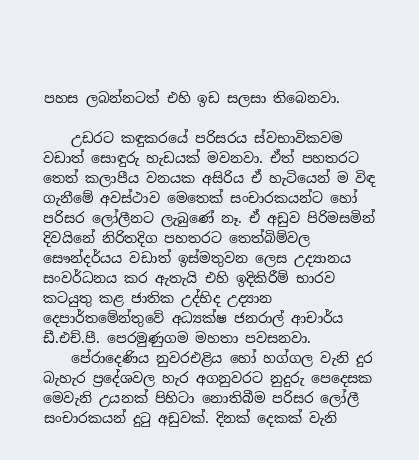පහස ලබන්නටත් එහි ඉඩ සලසා තිබෙනවා.

    උඩරට කඳුකරයේ පරිසරය ස්වභාවිකවම වඩාත් සොඳුරු හැඩයක් මවනවා. ඒත් පහතරට තෙත් කලාපීය වනයක අසිරිය ඒ හැටියෙන් ම විඳ ගැනීමේ අවස්ථාව මෙතෙක් සංචාරකයන්ට හෝ පරිසර ලෝලීනට ලැබුණේ නෑ. ඒ අඩුව පිරිමසමින් දිවයිනේ නිරිතදිග පහතරට තෙත්බිම්වල සෞන්දර්යය වඩාත් ඉස්මතුවන ලෙස උද්‍යානය සංවර්ධනය කර ඇතැයි එහි ඉදිකිරීම් භාරව කටයුතු කළ ජාතික උද්භිද උද්‍යාන දෙපාර්තමේන්තුවේ අධ්‍යක්ෂ ජනරාල් ආචාර්ය ඩී.එච්.පී. පෙරමුණුගම මහතා පවසනවා.
    පේරාදෙණිය නුවරඑළිය හෝ හග්ගල වැනි දුර බැහැර ප්‍රදේශවල හැර අගනුවරට නුදුරු පෙදෙසක මෙවැනි උයනක් පිහිටා නොතිබීම පරිසර ලෝලී සංචාරකයන් දුටු අඩුවක්. දිනක් දෙකක් වැනි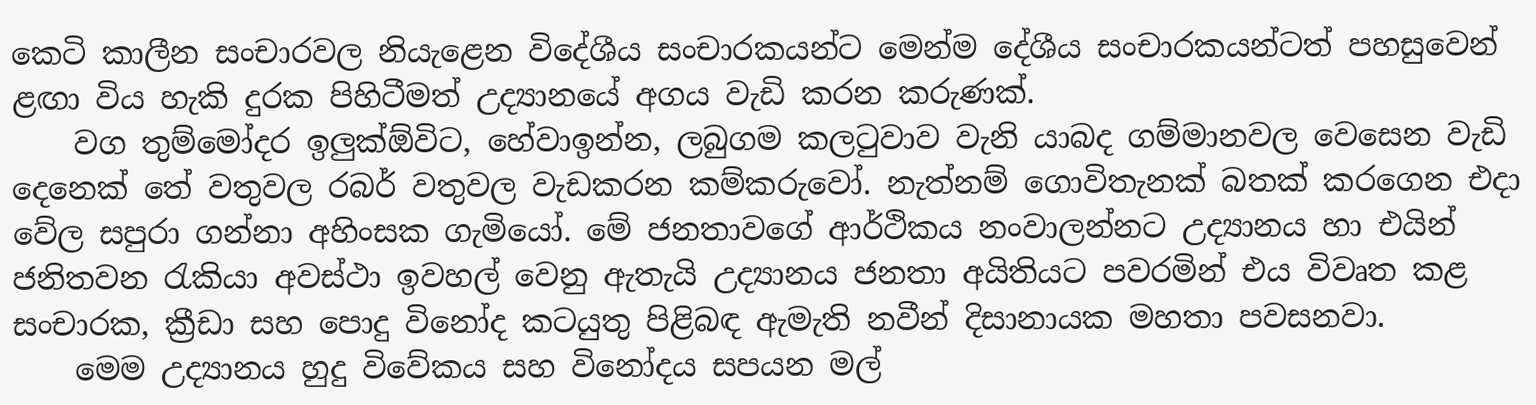කෙටි කාලීන සංචාරවල නියැළෙන විදේශීය සංචාරකයන්ට මෙන්ම දේශීය සංචාරකයන්ටත් පහසුවෙන් ළඟා විය හැකි දුරක පිහිටීමත් උද්‍යානයේ අගය වැඩි කරන කරුණක්.
    වග තුම්මෝදර ඉලුක්ඕවිට, හේවාඉන්න, ලබුගම කලටුවාව වැනි යාබද ගම්මානවල වෙසෙන වැඩි දෙනෙක් තේ වතුවල රබර් වතුවල වැඩකරන කම්කරුවෝ. නැත්නම් ගොවිතැනක් බතක් කරගෙන එදා වේල සපුරා ගන්නා අහිංසක ගැමියෝ. මේ ජනතාවගේ ආර්ථිකය නංවාලන්නට උද්‍යානය හා එයින් ජනිතවන රැකියා අවස්ථා ඉවහල් වෙනු ඇතැයි උද්‍යානය ජනතා අයිතියට පවරමින් එය විවෘත කළ සංචාරක, ක්‍රීඩා සහ පොදු විනෝද කටයුතු පිළිබඳ ඇමැති නවීන් දිසානායක මහතා පවසනවා.
    මෙම උද්‍යානය හුදු විවේකය සහ විනෝදය සපයන මල්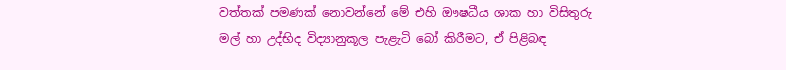වත්තක් පමණක් නොවන්නේ මේ එහි ඖෂධීය ශාක හා විසිතුරු මල් හා උද්භිද විද්‍යානුකූල පැළැටි බෝ කිරීමට, ඒ පිළිබඳ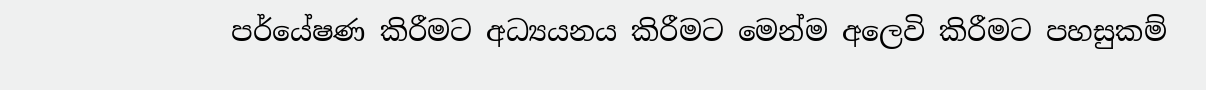පර්යේෂණ කිරීමට අධ්‍යයනය කිරීමට මෙන්ම අලෙවි කිරීමට පහසුකම්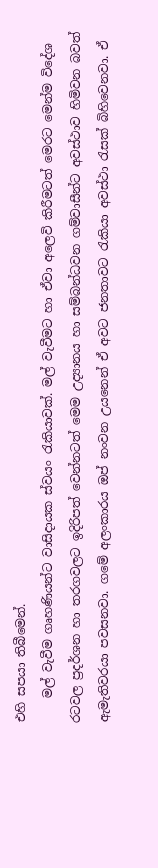එහි සපයා තිබීමෙන්.
    මල් වැවීම ගෘහණියන්ට වාසිදායක ස්වයං රැකියාවක්. මල් වැවීමට හා ඒවා අලෙවි කිරීමටත් මෙරට මෙන්ම වි‍දේශ රටවල ප්‍රදර්ශන හා තරගවලට ඉදිරිපත් වෙන්නටත් මෙම උද්‍යානය හා සම්බන්ධවන ගම්වාසීන්ට අවස්ථාව හිමිවන බවත් ඇමැතිවරයා පවසනවා. ගමේ අලංකාරය ඔප් නංවන උයනෙන් ඒ අවට ජනතාවට රැකියා අවස්ථා රැසක් බිහිවෙනවා. ඒ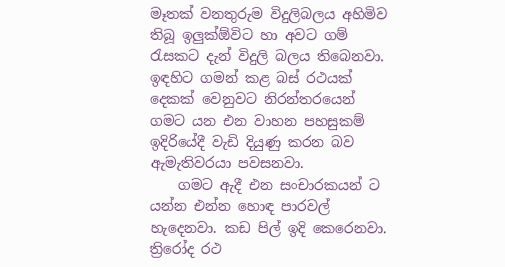මෑතක් වනතුරුම විදුලිබලය අහිමිව තිබූ ඉලුක්ඕවිට හා අවට ගම් රැසකට දැන් විදුලි බලය තිබෙනවා. ඉඳහිට ගමන් කළ බස් රථයක් දෙකක් වෙනුවට නිරන්තරයෙන් ගමට යන එන වාහන පහසුකම් ඉදිරියේදී වැඩි දියුණු කරන බව ඇමැතිවරයා පවසනවා.
    ගමට ඇදී එන සංචාරකයන් ට යන්න එන්න හොඳ පාරවල් හැදෙනවා. කඩ පිල් ඉදි කෙරෙනවා. ත්‍රිරෝද රථ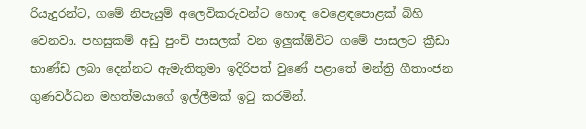රියැදුරන්ට, ගමේ නිපැයුම් අලෙවිකරුවන්ට හොඳ වෙළෙඳපොළක් බිහි වෙනවා. පහසුකම් අඩු පුංචි පාසලක් වන ඉලුක්ඕවිට ගමේ පාසලට ක්‍රීඩා භාණ්ඩ ලබා දෙන්නට ඇමැතිතුමා ඉදිරිපත් වුණේ පළාතේ මන්ත්‍රි ගීතාංජන ගුණවර්ධන මහත්මයාගේ ඉල්ලීමක් ඉටු කරමින්.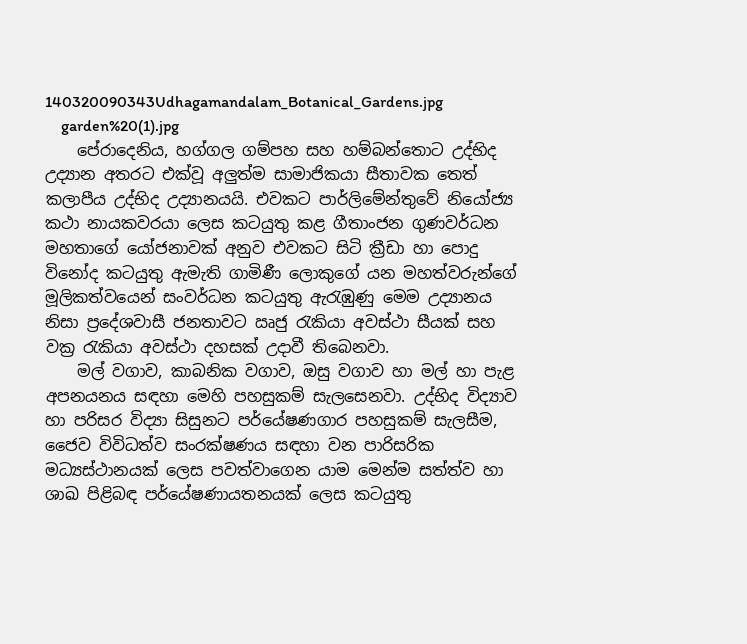140320090343Udhagamandalam_Botanical_Gardens.jpg
    garden%20(1).jpg
    පේරාදෙනිය, හග්ගල ගම්පහ සහ හම්බන්තොට උද්භිද උද්‍යාන අතරට එක්වූ අලුත්ම සාමාජිකයා සීතාවක තෙත් කලාපීය උද්භිද උද්‍යානයයි. එවකට පාර්ලිමේන්තුවේ නියෝජ්‍ය කථා නායකවරයා ලෙස කටයුතු කළ ගීතාංජන ගුණවර්ධන මහතාගේ යෝජනාවක් අනුව එවකට සිටි ක්‍රීඩා හා පොදු විනෝද කටයුතු ඇමැති ගාමිණී ලොකුගේ යන මහත්වරුන්ගේ මූලිකත්වයෙන් සංවර්ධන කටයුතු ඇරැඹුණු මෙම උද්‍යානය නිසා ප්‍රදේශවාසී ජනතාවට ඍජු රැකියා අවස්ථා සීයක් සහ වක්‍ර රැකියා අවස්ථා දහසක් උදාවී තිබෙනවා.
    මල් වගාව, කාබනික වගාව, ඔසු වගාව හා මල් හා පැළ අපනයනය සඳහා මෙහි පහසුකම් සැලසෙනවා. උද්භිද විද්‍යාව හා පරිසර විද්‍යා සිසුනට පර්යේෂණගාර පහසුකම් සැලසීම, ජෛව විවිධත්ව සංරක්ෂණය සඳහා වන පාරිසරික මධ්‍යස්ථානයක් ලෙස පවත්වාගෙන යාම මෙන්ම සත්ත්ව හා ශාඛ පිළිබඳ පර්යේෂණායතනයක් ලෙස කටයුතු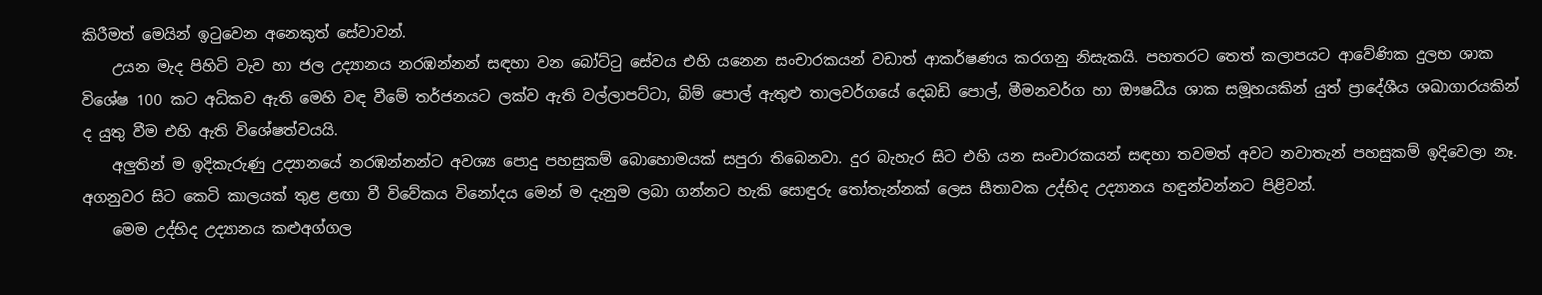කිරීමත් මෙයින් ඉටුවෙන අනෙකුත් සේවාවන්.
    උයන මැද පිහිටි වැව හා ජල උද්‍යානය නරඹන්නන් සඳහා වන බෝට්ටු සේවය එහි යනෙන සංචාරකයන් වඩාත් ආකර්ෂණය කරගනු නිසැකයි. පහතරට තෙත් කලාපයට ආවේණික දුලභ ශාක විශේෂ 100 කට අධිකව ඇති මෙහි වඳ වීමේ තර්ජනයට ලක්ව ඇති වල්ලාපට්ටා, බිම් පොල් ඇතුළු තාලවර්ග‍යේ දෙබඩි පොල්, මීමනවර්ග හා ඖෂධීය ශාක සමූහයකින් යුත් ප්‍රාදේශීය ශඛාගාරයකින් ද යුතු වීම එහි ඇති විශේෂත්වයයි.
    අලුතින් ම ඉදිකැරුණු උද්‍යානයේ නරඹන්නන්ට අවශ්‍ය පොදු පහසුකම් බොහොමයක් සපුරා තිබෙනවා. දුර බැහැර සිට එහි යන සංචාරකයන් සඳහා තවමත් අවට නවාතැන් පහසුකම් ඉදිවෙලා නෑ. අගනුවර සිට කෙටි කාලයක් තුළ ළඟා වී විවේකය විනෝදය මෙන් ම දැනුම ලබා ගන්නට හැකි සොඳුරු තෝතැන්නක් ලෙස සීතාවක උද්භිද උද්‍යානය හඳුන්වන්නට පිළිවන්.
    මෙම ‍උද්භිද උද්‍යානය කළුඅග්ගල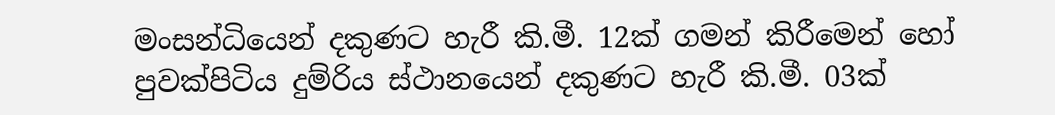මංසන්ධියෙන් දකුණට හැරී කි.මී. 12ක් ගමන් කිරීමෙන් හෝ පුවක්පිටිය දුම්රිය ස්ථානයෙන් දකුණට හැරී කි.මී. 03ක්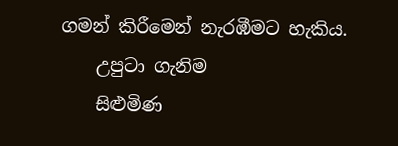ගමන් කිරීමෙන් නැරඹීමට හැකිය.
    උපුටා ගැනිම
    සිළුමිණ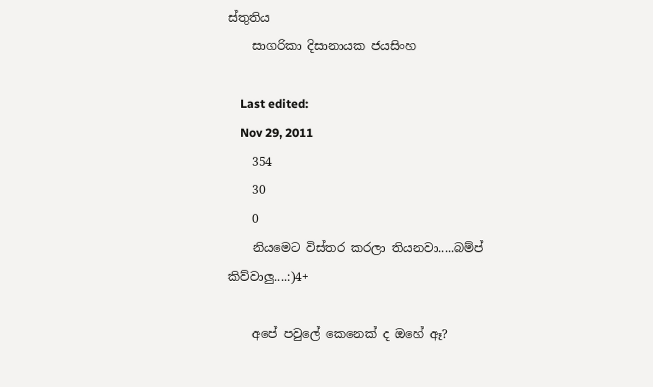ස්තුතිය
    සාගරිකා දිසානායක ජයසිංහ

    Last edited:
    Nov 29, 2011
    354
    30
    0
    නියමෙට විස්තර කරලා තියනවා.....බම්ප් කිව්වාලු....:)4+

    අපේ පවුලේ කෙනෙක් ද ඔහේ ඈ?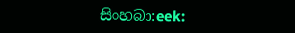සිංහබා:eek: